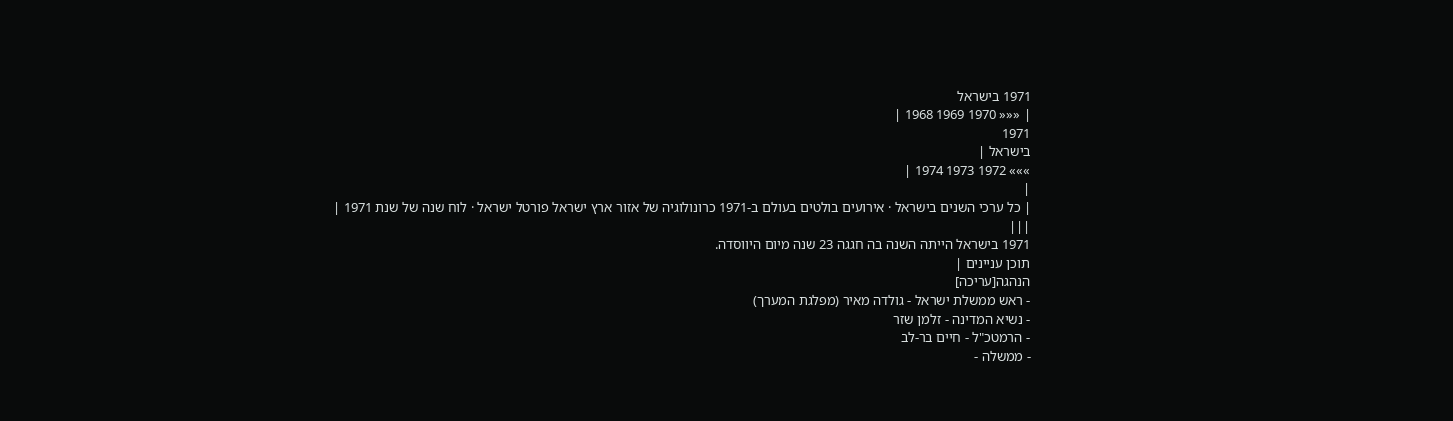1971 בישראל
| ««« 1970 1969 1968 |
1971
בישראל |
»»» 1972 1973 1974 |
|
| כל ערכי השנים בישראל · אירועים בולטים בעולם ב-1971 כרונולוגיה של אזור ארץ ישראל פורטל ישראל · לוח שנה של שנת 1971 |
|||
1971 בישראל הייתה השנה בה חגגה 23 שנה מיום היווסדה.
תוכן עניינים |
הנהגה[עריכה]
- ראש ממשלת ישראל - גולדה מאיר (מפלגת המערך)
- נשיא המדינה - זלמן שזר
- הרמטכ"ל - חיים בר-לב
- ממשלה -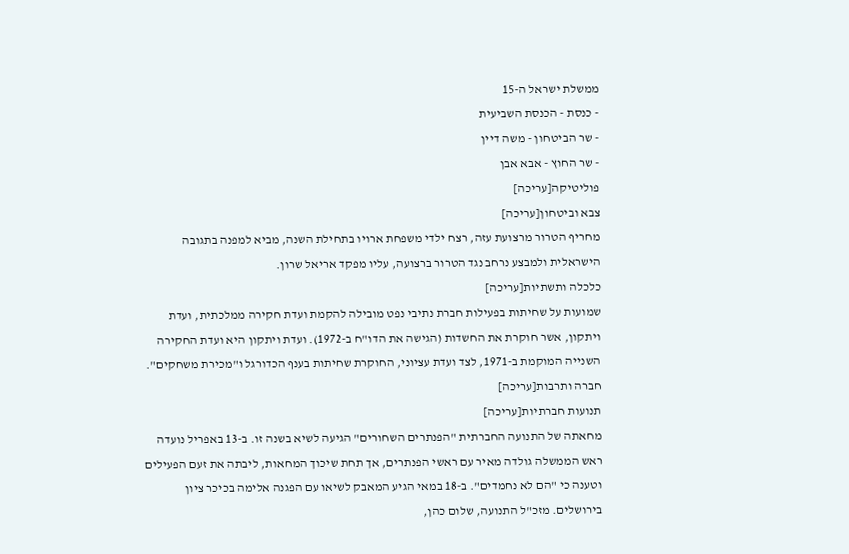ממשלת ישראל ה-15
- כנסת - הכנסת השביעית
- שר הביטחון - משה דיין
- שר החוץ - אבא אבן
פוליטיקה[עריכה]
צבא וביטחון[עריכה]
מחריף הטרור מרצועת עזה, רצח ילדי משפחת ארויו בתחילת השנה, מביא למפנה בתגובה הישראלית ולמבצע נרחב נגד הטרור ברצועה, עליו מפקד אריאל שרון.
כלכלה ותשתיות[עריכה]
שמועות על שחיתות בפעילות חברת נתיבי נפט מובילה להקמת ועדת חקירה ממלכתית, ועדת ויתקון, אשר חוקרת את החשדות (הגישה את הדו"ח ב-1972). ועדת ויתקון היא ועדת החקירה השנייה המוקמת ב-1971, לצד ועדת עציוני, החוקרת שחיתות בענף הכדורגל ו"מכירת משחקים".
חברה ותרבות[עריכה]
תנועות חברתיות[עריכה]
מחאתה של התנועה החברתית "הפנתרים השחורים" הגיעה לשיא בשנה זו. ב-13 באפריל נועדה ראש הממשלה גולדה מאיר עם ראשי הפנתרים, אך תחת שיכוך המחאות, ליבתה את זעם הפעילים וטענה כי "הם לא נחמדים". ב-18 במאי הגיע המאבק לשיאו עם הפגנה אלימה בכיכר ציון בירושלים. מזכ"ל התנועה, שלום כהן,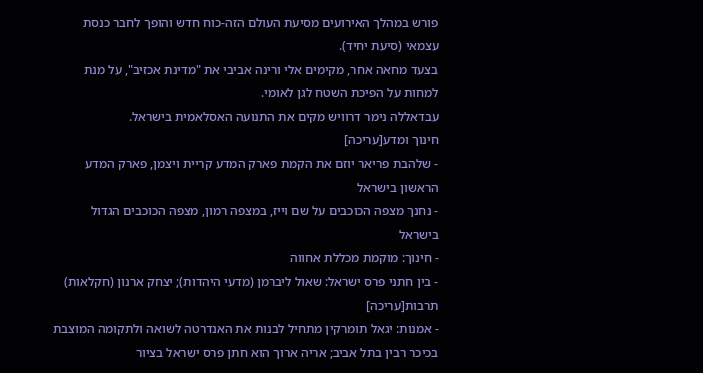פורש במהלך האירועים מסיעת העולם הזה-כוח חדש והופך לחבר כנסת עצמאי (סיעת יחיד).
בצעד מחאה אחר, מקימים אלי ורינה אביבי את "מדינת אכזיב", על מנת למחות על הפיכת השטח לגן לאומי.
עבדאללה נימר דרוויש מקים את התנועה האסלאמית בישראל.
חינוך ומדע[עריכה]
- שלהבת פריאר יוזם את הקמת פארק המדע קריית ויצמן, פארק המדע הראשון בישראל
- נחנך מצפה הכוכבים על שם וייז, במצפה רמון, מצפה הכוכבים הגדול בישראל
- חינוך: מוקמת מכללת אחווה
- בין חתני פרס ישראל: שאול ליברמן (מדעי היהדות); יצחק ארנון (חקלאות)
תרבות[עריכה]
- אמנות: יגאל תומרקין מתחיל לבנות את האנדרטה לשואה ולתקומה המוצבת בכיכר רבין בתל אביב; אריה ארוך הוא חתן פרס ישראל בציור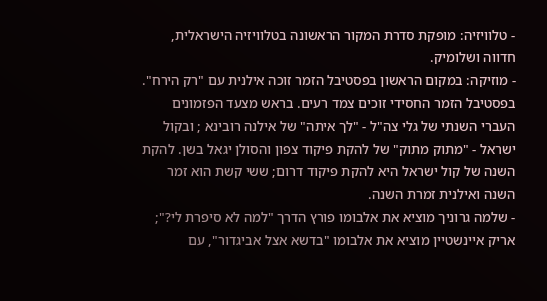- טלוויזיה: מופקת סדרת המקור הראשונה בטלוויזיה הישראלית, חדווה ושלומיק.
- מוזיקה: במקום הראשון בפסטיבל הזמר זוכה אילנית עם "רק הירח". בפסטיבל הזמר החסידי זוכים צמד רעים. בראש מצעד הפזמונים העברי השנתי של גלי צה"ל - "לך איתה" של אילנה רובינא ; ובקול ישראל - "מתוק מתוק" של להקת פיקוד צפון והסולן יגאל בשן. להקת השנה של קול ישראל היא להקת פיקוד דרום; ששי קשת הוא זמר השנה ואילנית זמרת השנה.
- שלמה גרוניך מוציא את אלבומו פורץ הדרך "למה לא סיפרת לי?"; אריק איינשטיין מוציא את אלבומו "בדשא אצל אביגדור", עם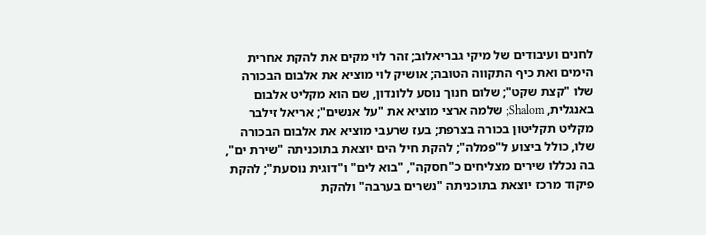לחנים ועיבודים של מיקי גבריאלוב; זהר לוי מקים את להקת אחרית הימים ואת כיף התקווה הטובה; אושיק לוי מוציא את אלבום הבכורה שלו "קצת שקט"; שלום חנוך נוסע ללונדון, שם הוא מקליט אלבום באנגלית, Shalom; שלמה ארצי מוציא את "על אנשים"; אריאל זילבר מקליט תקליטון בכורה בצרפת; בעז שרעבי מוציא את אלבום הבכורה שלו, כולל ביצוע ל"פמלה"; להקת חיל הים יוצאת בתוכניתה "שירת ים", בה נכללו שירים מצליחים כ"חסקה", "בוא לים" ו"דוגית נוסעת"; להקת פיקוד מרכז יוצאת בתוכניתה "נשרים בערבה" ולהקת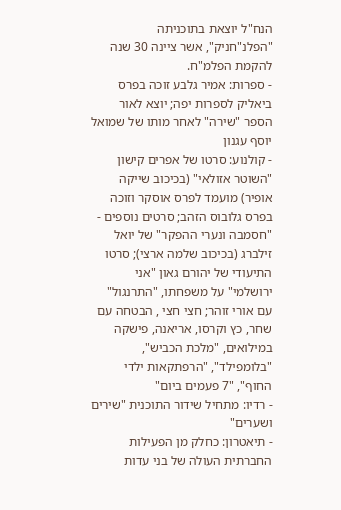הנח"ל יוצאת בתוכניתה "הפלנ"חניק", אשר ציינה 30 שנה להקמת הפלמ"ח.
- ספרות: אמיר גלבע זוכה בפרס ביאליק לספרות יפה; יוצא לאור הספר "שירה" לאחר מותו של שמואל יוסף עגנון
- קולנוע: סרטו של אפרים קישון "השוטר אזולאי" (בכיכוב שייקה אופיר) מועמד לפרס אוסקר וזוכה בפרס גלובוס הזהב; סרטים נוספים - "חסמבה ונערי ההפקר" של יואל זילברג (בכיכוב שלמה ארצי); סרטו התיעודי של יהורם גאון "אני ירושלמי" על משפחתו, "התרנגול" עם אורי זוהר; חצי חצי , הבטחה עם שחר, כץ וקרסו, אריאנה, פישקה במילואים, "מלכת הכביש", "בלומפילד", "הרפתקאות ילדי החוף", "7 פעמים ביום"
- רדיו: מתחיל שידור התוכנית "שירים ושערים"
- תיאטרון: כחלק מן הפעילות החברתית העולה של בני עדות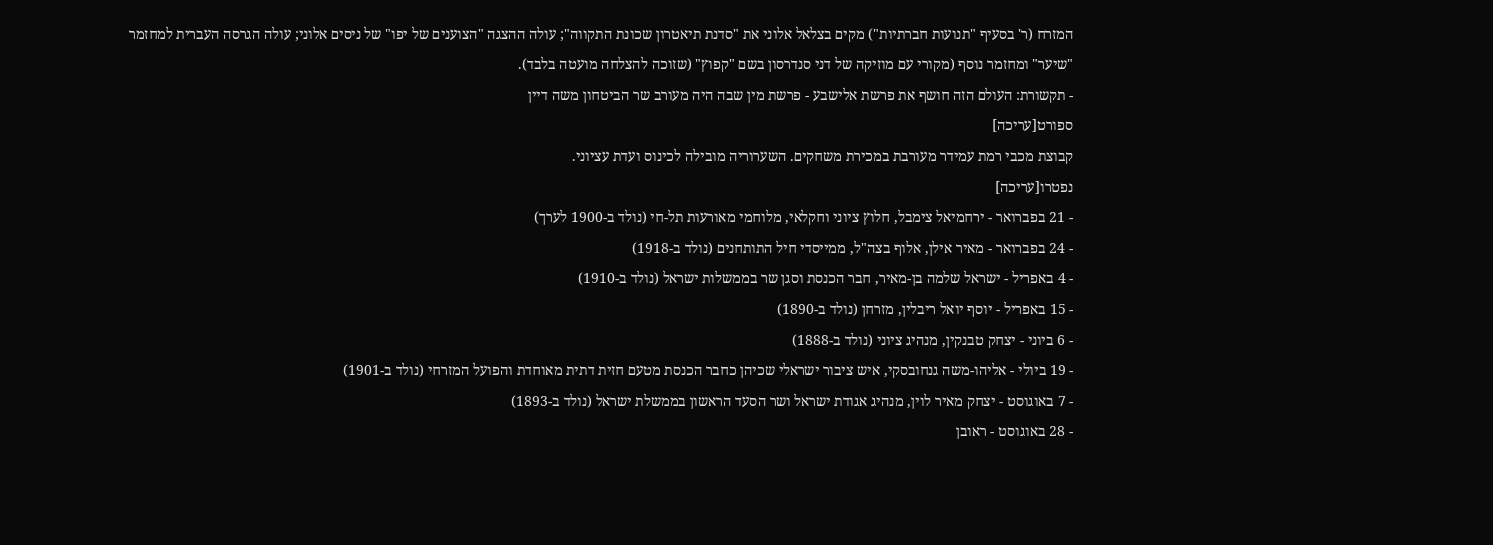המזרח (ר' בסעיף "תנועות חברתיות") מקים בצלאל אלוני את "סדנת תיאטרון שכונת התקווה"; עולה ההצגה "הצוענים של יפו" של ניסים אלוני; עולה הגרסה העברית למחזמר "שיער" ומחזמר נוסף (מקורי עם מוזיקה של דני סנדרסון בשם "קפוץ" (שזוכה להצלחה מועטה בלבד).
- תקשורת: העולם הזה חושף את פרשת אלישבע - פרשת מין שבה היה מעורב שר הביטחון משה דיין
ספורט[עריכה]
קבוצת מכבי רמת עמידר מעורבת במכירת משחקים. השערוריה מובילה לכינוס ועדת עציוני.
נפטרו[עריכה]
- 21 בפברואר - ירחמיאל צימבל, חלוץ ציוני וחקלאי, מלוחמי מאורעות תל-חי (נולד ב-1900 לערך)
- 24 בפברואר - מאיר אילן, אלוף בצה"ל, ממייסדי חיל התותחנים (נולד ב-1918)
- 4 באפריל - ישראל שלמה בן-מאיר, חבר הכנסת וסגן שר בממשלות ישראל (נולד ב-1910)
- 15 באפריל - יוסף יואל ריבלין, מזרחן (נולד ב-1890)
- 6 ביוני - יצחק טבנקין, מנהיג ציוני (נולד ב-1888)
- 19 ביולי - אליהו-משה גנחובסקי, איש ציבור ישראלי שכיהן כחבר הכנסת מטעם חזית דתית מאוחדת והפועל המזרחי (נולד ב-1901)
- 7 באוגוסט - יצחק מאיר לוין, מנהיג אגודת ישראל ושר הסעד הראשון בממשלת ישראל (נולד ב-1893)
- 28 באוגוסט - ראובן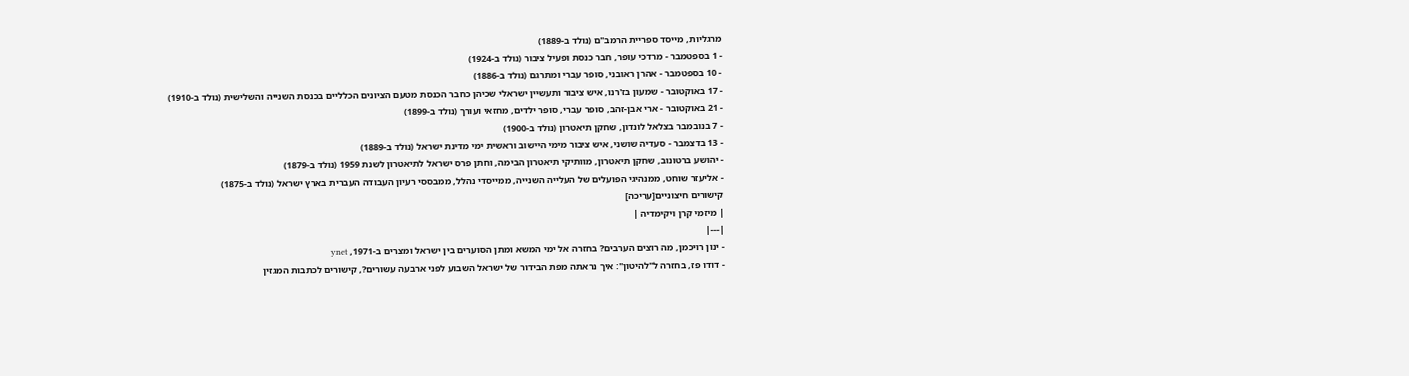מרגליות, מייסד ספריית הרמב"ם (נולד ב-1889)
- 1 בספטמבר - מרדכי עופר, חבר כנסת ופעיל ציבור (נולד ב-1924)
- 10 בספטמבר - אהרן ראובני, סופר עברי ומתרגם (נולד ב-1886)
- 17 באוקטובר - שמעון בז'רנו, איש ציבור ותעשיין ישראלי שכיהן כחבר הכנסת מטעם הציונים הכלליים בכנסת השנייה והשלישית (נולד ב-1910)
- 21 באוקטובר - ארי אבן-זהב, סופר עברי, סופר ילדים, מחזאי ועורך (נולד ב-1899)
- 7 בנובמבר בצלאל לונדון, שחקן תיאטרון (נולד ב-1900)
- 13 בדצמבר - סעדיה שושני, איש ציבור מימי היישוב וראשית ימי מדינת ישראל (נולד ב-1889)
- יהושע ברטונוב, שחקן תיאטרון, מוותיקי תיאטרון הבימה, וחתן פרס ישראל לתיאטרון לשנת 1959 (נולד ב-1879)
- אליעזר שוחט, ממנהיגי הפועלים של העלייה השנייה, ממייסדי נהלל, ממבססי רעיון העבודה העברית בארץ ישראל (נולד ב-1875)
קישורים חיצוניים[עריכה]
| מיזמי קרן ויקימדיה |
|---|
- ינון רויכמן, מה רוצים הערבים? בחזרה אל ימי המשא ומתן הסוערים בין ישראל ומצרים ב-1971, ynet
- דודו פז, בחזרה ל"להיטון": איך נראתה מפת הבידור של ישראל השבוע לפני ארבעה עשורים?, קישורים לכתבות המגזין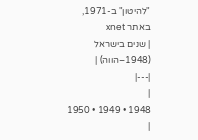"להיטון" ב-1971, באתר xnet
| שנים בישראל (1948–הווה) |
|---|
|
1948 • 1949 • 1950 |